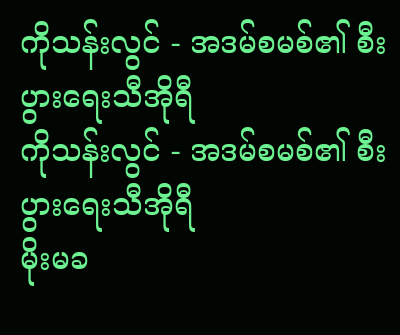ကိုသန်းလွင် - အဒမ်စမစ်၏ စီးပွားရေးသီအိုရီ
ကိုသန်းလွင် - အဒမ်စမစ်၏ စီးပွားရေးသီအိုရီ
မိုးမခ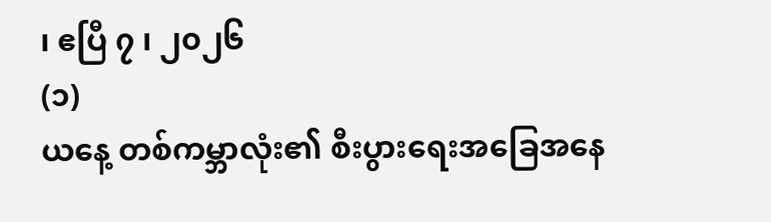၊ ဧပြီ ၇ ၊ ၂၀၂၆
(၁)
ယနေ့ တစ်ကမ္ဘာလုံး၏ စီးပွားရေးအခြေအနေ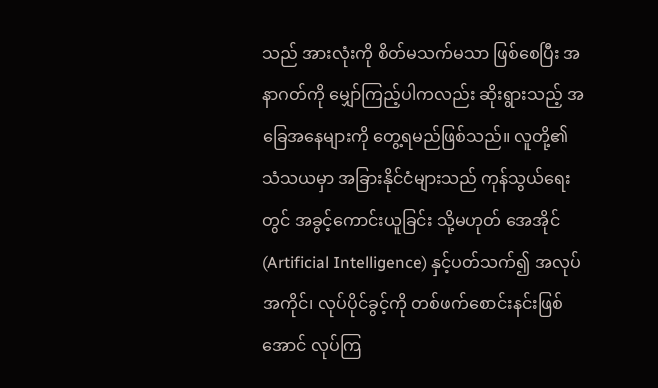သည် အားလုံးကို စိတ်မသက်မသာ ဖြစ်စေပြီး အနာဂတ်ကို မျှော်ကြည့်ပါကလည်း ဆိုးရွားသည့် အခြေအနေများကို တွေ့ရမည်ဖြစ်သည်။ လူတို့၏ သံသယမှာ အခြားနိုင်ငံများသည် ကုန်သွယ်ရေးတွင် အခွင့်ကောင်းယူခြင်း သို့မဟုတ် အေအိုင် (Artificial Intelligence) နှင့်ပတ်သက်၍ အလုပ်အကိုင်၊ လုပ်ပိုင်ခွင့်ကို တစ်ဖက်စောင်းနင်းဖြစ်အောင် လုပ်ကြ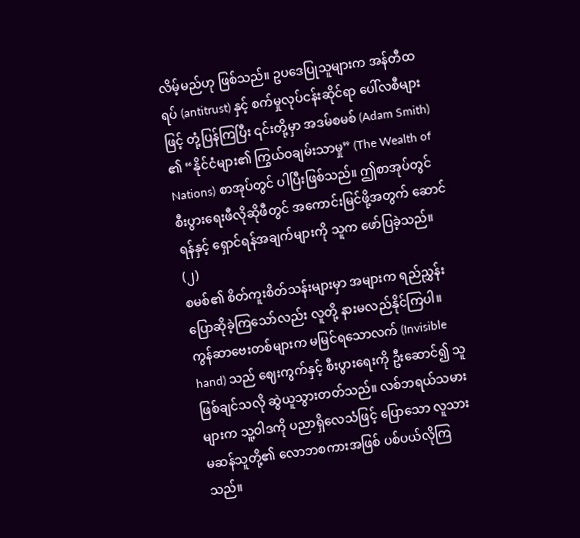လိမ့်မည်ဟု ဖြစ်သည်။ ဥပဒေပြုသူများက အန်တီထရပ် (antitrust) နှင့် စက်မှုလုပ်ငန်းဆိုင်ရာ ပေါ်လစီများဖြင့် တုံ့ပြန်ကြပြီး ၎င်းတို့မှာ အဒမ်စမစ် (Adam Smith) ၏ “နိုင်ငံများ၏ ကြွယ်ဝချမ်းသာမှု” (The Wealth of Nations) စာအုပ်တွင် ပါပြီးဖြစ်သည်။ ဤစာအုပ်တွင် စီးပွားရေးဖီလိုဆိုဖီတွင် အကောင်းမြင်ဖို့အတွက် ဆောင်ရန်နှင့် ရှောင်ရန်အချက်များကို သူက ဖော်ပြခဲ့သည်။
(၂)
စမစ်၏ စိတ်ကူးစိတ်သန်းများမှာ အများက ရည်ညွှန်းပြောဆိုခဲ့ကြသော်လည်း လူတို့ နားမလည်နိုင်ကြပါ။ ကွန်ဆာဗေးတစ်များက မမြင်ရသောလက် (Invisible hand) သည် ဈေးကွက်နှင့် စီးပွားရေးကို ဦးဆောင်၍ သူဖြစ်ချင်သလို ဆွဲယူသွားတတ်သည်။ လစ်ဘရယ်သမားများက သူ့ဝါဒကို ပညာရှိလေသံဖြင့် ပြောသော လူသားမဆန်သူတို့၏ လောဘစကားအဖြစ် ပစ်ပယ်လိုကြသည်။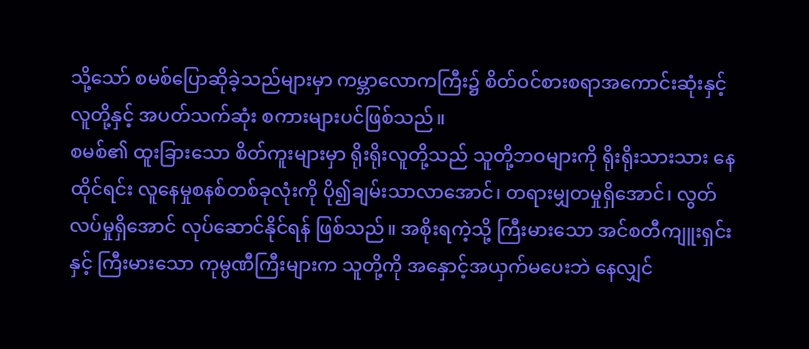သို့သော် စမစ်ပြောဆိုခဲ့သည်များမှာ ကမ္ဘာလောကကြီး၌ စိတ်ဝင်စားစရာအကောင်းဆုံးနှင့် လူတို့နှင့် အပတ်သက်ဆုံး စကားများပင်ဖြစ်သည်။
စမစ်၏ ထူးခြားသော စိတ်ကူးများမှာ ရိုးရိုးလူတို့သည် သူတို့ဘဝများကို ရိုးရိုးသားသား နေထိုင်ရင်း လူနေမှုစနစ်တစ်ခုလုံးကို ပို၍ချမ်းသာလာအောင်၊ တရားမျှတမှုရှိအောင်၊ လွတ်လပ်မှုရှိအောင် လုပ်ဆောင်နိုင်ရန် ဖြစ်သည်။ အစိုးရကဲ့သို့ ကြီးမားသော အင်စတီကျူးရှင်းနှင့် ကြီးမားသော ကုမ္ပဏီကြီးများက သူတို့ကို အနှောင့်အယှက်မပေးဘဲ နေလျှင်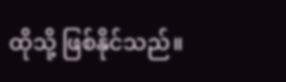ထိုသို့ ဖြစ်နိုင်သည်။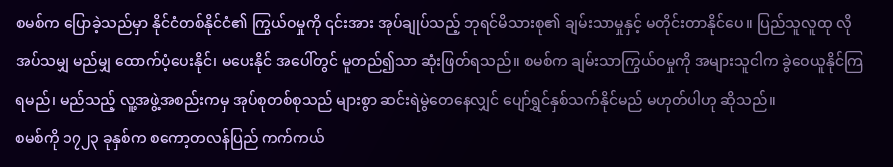စမစ်က ပြောခဲ့သည်မှာ နိုင်ငံတစ်နိုင်ငံ၏ ကြွယ်ဝမှုကို ၎င်းအား အုပ်ချုပ်သည့် ဘုရင်မိသားစု၏ ချမ်းသာမှုနှင့် မတိုင်းတာနိုင်ပေ။ ပြည်သူလူထု လိုအပ်သမျှ မည်မျှ ထောက်ပံ့ပေးနိုင်၊ မပေးနိုင် အပေါ်တွင် မူတည်၍သာ ဆုံးဖြတ်ရသည်။ စမစ်က ချမ်းသာကြွယ်ဝမှုကို အများသူငါက ခွဲဝေယူနိုင်ကြရမည်၊ မည်သည့် လူ့အဖွဲ့အစည်းကမှ အုပ်စုတစ်စုသည် များစွာ ဆင်းရဲမွဲတေနေလျှင် ပျော်ရွှင်နှစ်သက်နိုင်မည် မဟုတ်ပါဟု ဆိုသည်။
စမစ်ကို ၁၇၂၃ ခုနှစ်က စကော့တလန်ပြည် ကက်ကယ်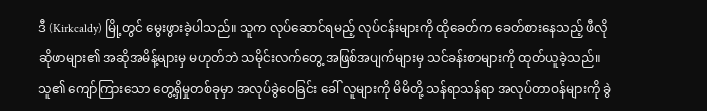ဒီ (Kirkcaldy) မြို့တွင် မွေးဖွားခဲ့ပါသည်။ သူက လုပ်ဆောင်ရမည့် လုပ်ငန်းများကို ထိုခေတ်က ခေတ်စားနေသည့် ဖီလိုဆိုဖာများ၏ အဆိုအမိန့်များမှ မဟုတ်ဘဲ သမိုင်းလက်တွေ့ အဖြစ်အပျက်များမှ သင်ခန်းစာများကို ထုတ်ယူခဲ့သည်။
သူ၏ ကျော်ကြားသော တွေ့ရှိမှုတစ်ခုမှာ အလုပ်ခွဲဝေခြင်း ခေါ် လူများကို မိမိတို့ သန်ရာသန်ရာ အလုပ်တာဝန်များကို ခွဲ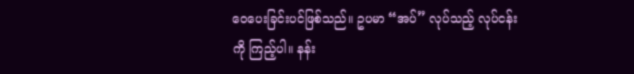ဝေပေးခြင်းပင်ဖြစ်သည်။ ဥပမာ “အပ်” လုပ်သည့် လုပ်ငန်းကို ကြည့်ပါ။ နန်း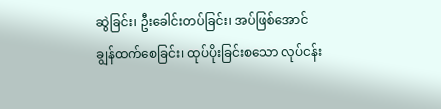ဆွဲခြင်း၊ ဦးခေါင်းတပ်ခြင်း၊ အပ်ဖြစ်အောင် ချွန်ထက်စေခြင်း၊ ထုပ်ပိုးခြင်းစသော လုပ်ငန်း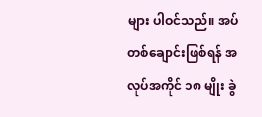များ ပါဝင်သည်။ အပ်တစ်ချောင်းဖြစ်ရန် အလုပ်အကိုင် ၁၈ မျိုး ခွဲ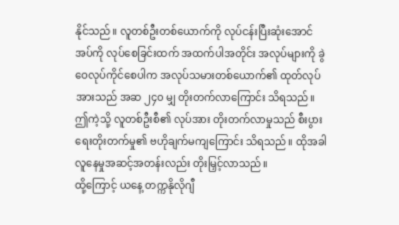နိုင်သည်။ လူတစ်ဦးတစ်ယောက်ကို လုပ်ငန်းပြီးဆုံးအောင် အပ်ကို လုပ်စေခြင်းထက် အထက်ပါအတိုင်း အလုပ်များကို ခွဲဝေလုပ်ကိုင်စေပါက အလုပ်သမားတစ်ယောက်၏ ထုတ်လုပ်အားသည် အဆ ၂၄၀ မျှ တိုးတက်လာကြောင်း သိရသည်။ ဤကဲ့သို့ လူတစ်ဦးစီ၏ လုပ်အား တိုးတက်လာမှုသည် စီးပွားရေးတိုးတက်မှု၏ ဗဟိုချက်မကျကြောင်း သိရသည်။ ထိုအခါ လူနေမှုအဆင့်အတန်းလည်း တိုးမြှင့်လာသည်။
ထို့ကြောင့် ယနေ့ တက္ကနိုလိုဂျီ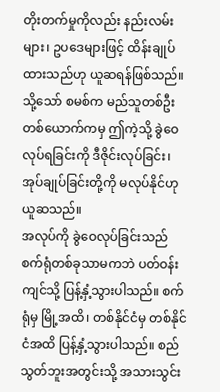တိုးတက်မှုကိုလည်း နည်းလမ်းများ၊ ဥပဒေများဖြင့် ထိန်းချုပ်ထားသည်ဟု ယူဆရန်ဖြစ်သည်။ သို့သော် စမစ်က မည်သူတစ်ဦးတစ်ယောက်ကမှ ဤကဲ့သို့ ခွဲဝေလုပ်ရခြင်းကို ဒီဇိုင်းလုပ်ခြင်း၊ အုပ်ချုပ်ခြင်းတို့ကို မလုပ်နိုင်ဟု ယူဆသည်။
အလုပ်ကို ခွဲဝေလုပ်ခြင်းသည် စက်ရုံတစ်ခုသာမကဘဲ ပတ်ဝန်းကျင်သို့ ပြန့်နှံ့သွားပါသည်။ စက်ရုံမှ မြို့အထိ၊ တစ်နိုင်ငံမှ တစ်နိုင်ငံအထိ ပြန့်နှံ့သွားပါသည်။ စည်သွတ်ဘူးအတွင်းသို့ အသားသွင်း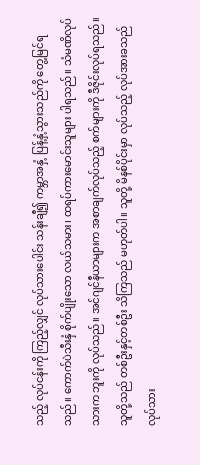သည့် လုပ်ငန်းကို ကြည့်လျှင် လုပ်သားပေါင်း သန်းချီ၍ ကမ္ဘာအနှံ့ ပြန့်နှံ့သွားသည်ကို တွေ့မြင်ရသည်။ ကောက်ပဲသီးနှံ စိုက်ပျိုးသော လယ်သမား၊ ထရပ်ကားမောင်းသူများ ပါရသည်။ သံမဏိလုပ်သားက ဘူးကို လုပ်သည်။ အင်ဂျင်နီယာများက အစာချက်လုပ်သည့် စက်များကို ဒီဇိုင်းလုပ်ရသည်။ သူတို့သည် တစ်ဦးနှင့်တစ်ဦး သိကြသည် မဟုတ်ပါ။ သူတို့ မိနစ်ပိုင်းမှာ လုပ်သည့် လုပ်အားခသည် လုပ်သား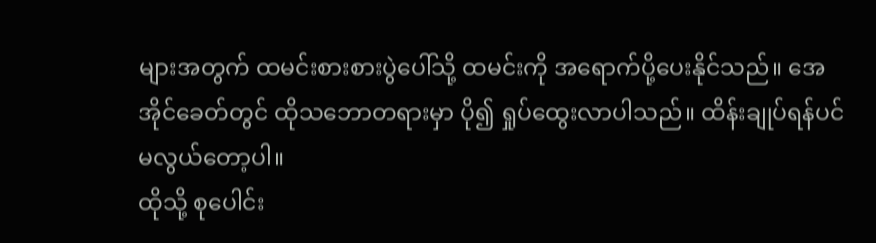များအတွက် ထမင်းစားစားပွဲပေါ်သို့ ထမင်းကို အရောက်ပို့ပေးနိုင်သည်။ အေအိုင်ခေတ်တွင် ထိုသဘောတရားမှာ ပို၍ ရှုပ်ထွေးလာပါသည်။ ထိန်းချုပ်ရန်ပင် မလွယ်တော့ပါ။
ထိုသို့ စုပေါင်း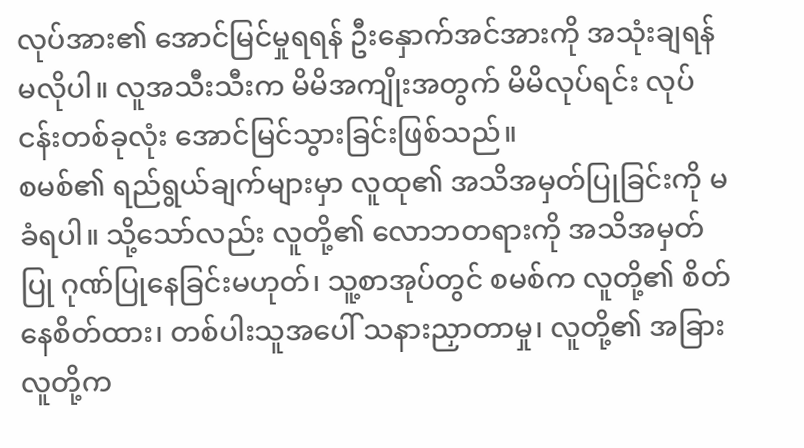လုပ်အား၏ အောင်မြင်မှုရရန် ဦးနှောက်အင်အားကို အသုံးချရန် မလိုပါ။ လူအသီးသီးက မိမိအကျိုးအတွက် မိမိလုပ်ရင်း လုပ်ငန်းတစ်ခုလုံး အောင်မြင်သွားခြင်းဖြစ်သည်။
စမစ်၏ ရည်ရွယ်ချက်များမှာ လူထု၏ အသိအမှတ်ပြုခြင်းကို မခံရပါ။ သို့သော်လည်း လူတို့၏ လောဘတရားကို အသိအမှတ်ပြု ဂုဏ်ပြုနေခြင်းမဟုတ်၊ သူ့စာအုပ်တွင် စမစ်က လူတို့၏ စိတ်နေစိတ်ထား၊ တစ်ပါးသူအပေါ် သနားညှာတာမှု၊ လူတို့၏ အခြားလူတို့က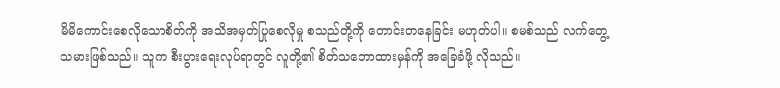မိမိကောင်းစေလိုသောစိတ်ကို အသိအမှတ်ပြုစေလိုမှု စသည်တို့ကို တောင်းတနေခြင်း မဟုတ်ပါ။ စမစ်သည် လက်တွေ့သမားဖြစ်သည်။ သူက စီးပွားရေးလုပ်ရာတွင် လူတို့၏ စိတ်သဘောထားမှန်ကို အခြေခံဖို့ လိုသည်။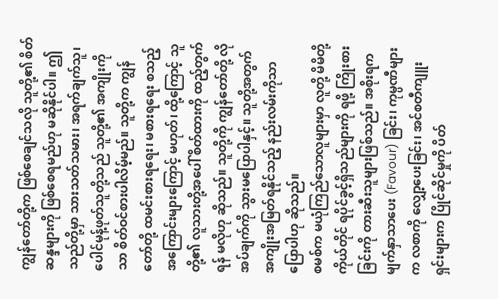ကျွန်တော်တို့က ဖြစ်စေချင်သလို သူတို့၏ စိတ်ဆန္ဒများကို ဖြစ်စေရမည်ဟု မဆိုနိုင်ပါ။ ဤသည်တို့မှာ သားသတ်သမား၊ အရက်ချက်သူ၊ ပေါင်မုန့်ဖုတ်သူတို့သည် သူတို့၏ အကျိုးကိုသာ စိတ်ဝင်စားပါလိမ့်မည်။ သူတို့က ကျွန်တော်တို့ ထမင်းစားရရေး၊ မစားရရေး စသည့်အကြောင်းများကြောင့် မဟုတ်၊ ထို့ကြောင့် သူတို့၏ လူသားတို့အပေါ် စိတ်ထားကို ထည့်တွက်ရန် မလိုဟု ဆိုသည်။ သူတို့ကို ကျွန်တော်တို့ လိုအပ်ချက်ကို သွားမပြောပါနှင့်။ သူတို့အတွက် အကျိုးအမြတ်ရနိုင်သည့် နည်းလမ်းကိုသာ ပြောပါဟု ဆိုသည်။
စမစ်က မယုံကြည်သောလူများမှာ လူတို့ မိမိတို့ကိုယ်တိုင် ရပိုင်ခွင့်ရှိသည်များကို ရဖို့ ကြိုးစားခြင်းကို တားဆီးသူများဖြစ်သည်။ အစိုးရက မျက်နှာသာပေး (Favour) ခြင်း၊ ကုမ္ပဏီများက လစာကို လျှော့ပေးခြင်း၊ အင်စတီကျူးရှင်းများက ပြိုင်ဆိုင်မှုကို ပိတ်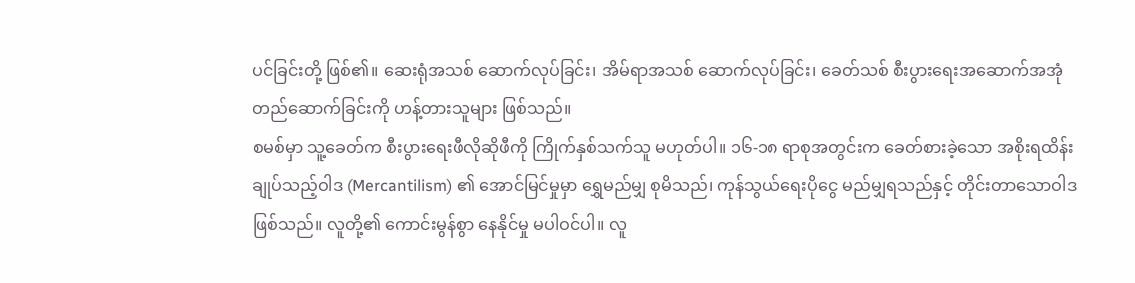ပင်ခြင်းတို့ ဖြစ်၏။ ဆေးရုံအသစ် ဆောက်လုပ်ခြင်း၊ အိမ်ရာအသစ် ဆောက်လုပ်ခြင်း၊ ခေတ်သစ် စီးပွားရေးအဆောက်အအုံ တည်ဆောက်ခြင်းကို ဟန့်တားသူများ ဖြစ်သည်။
စမစ်မှာ သူ့ခေတ်က စီးပွားရေးဖီလိုဆိုဖီကို ကြိုက်နှစ်သက်သူ မဟုတ်ပါ။ ၁၆-၁၈ ရာစုအတွင်းက ခေတ်စားခဲ့သော အစိုးရထိန်းချုပ်သည့်ဝါဒ (Mercantilism) ၏ အောင်မြင်မှုမှာ ရွှေမည်မျှ စုမိသည်၊ ကုန်သွယ်ရေးပိုငွေ မည်မျှရသည်နှင့် တိုင်းတာသောဝါဒဖြစ်သည်။ လူတို့၏ ကောင်းမွန်စွာ နေနိုင်မှု မပါဝင်ပါ။ လူ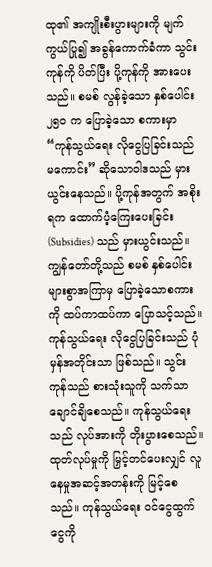ထု၏ အကျိုးစီးပွားများကို မျက်ကွယ်ပြု၍ အခွန်ကောက်ခံကာ သွင်းကုန်ကို ပိတ်ပြီး ပို့ကုန်ကို အားပေးသည်။ စမစ် လွန်ခဲ့သော နှစ်ပေါင်း ၂၅၀ က ပြောခဲ့သော စကားမှာ “ကုန်သွယ်ရေး လိုငွေပြခြင်းသည် မကောင်း” ဆိုသောဝါဒသည် မှားယွင်းနေသည်။ ပို့ကုန်အတွက် အစိုးရက ထောက်ပံ့ကြေးပေးခြင်း (Subsidies) သည် မှားယွင်းသည်။ ကျွန်တော်တို့သည် စမစ် နှစ်ပေါင်းများစွာအကြာမှ ပြောခဲ့သောစကားကို ထပ်ကာထပ်ကာ ပြောသင့်သည်။
ကုန်သွယ်ရေး လိုငွေပြခြင်းသည် ပုံမှန်အတိုင်းသာ ဖြစ်သည်။ သွင်းကုန်သည် စားသုံးသူကို သက်သာချောင်ချိစေသည်။ ကုန်သွယ်ရေးသည် လုပ်အားကို တိုးပွားစေသည်။ ထုတ်လုပ်မှုကို မြှင့်တင်ပေးလျှင် လူနေမှုအဆင့်အတန်းကို မြင့်စေသည်။ ကုန်သွယ်ရေး ဝင်ငွေထွက်ငွေကို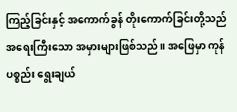ကြည့်ခြင်းနှင့် အကောက်ခွန် တိုးကောက်ခြင်းတို့သည် အရေးကြီးသော အမှားများဖြစ်သည်။ အဖြေမှာ ကုန်ပစ္စည်း ရွေးချယ်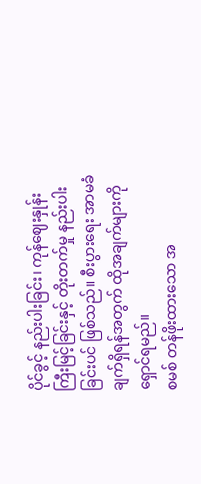ပိုင်ခွင့် နည်းပါးခြင်း၊ ကုန်ဈေးနှုန်း ကြီးမြင့်ခြင်းနှင့် တိုးတက်မှု နည်းပါးခြင်းပင် ဖြစ်သည်။ စီးပွားရေး အာမခံချက်ရှိရန်အတွက် ထိုအချက်များကို ရှောင်ရမည်။
စမစ် တန်ဖိုးထားသော အ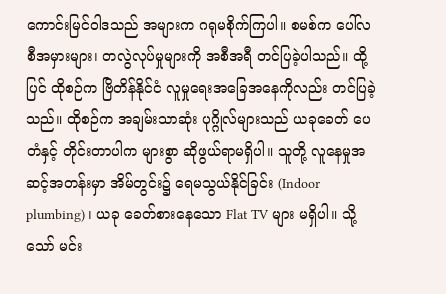ကောင်းမြင်ဝါဒသည် အများက ဂရုမစိုက်ကြပါ။ စမစ်က ပေါ်လစီအမှားများ၊ တလွဲလုပ်မှုများကို အစီအရီ တင်ပြခဲ့ပါသည်။ ထို့ပြင် ထိုစဉ်က ဗြိတိန်နိုင်ငံ လူမှုရေးအခြေအနေကိုလည်း တင်ပြခဲ့သည်။ ထိုစဉ်က အချမ်းသာဆုံး ပုဂ္ဂိုလ်များသည် ယခုခေတ် ပေတံနှင့် တိုင်းတာပါက များစွာ ဆိုဖွယ်ရာမရှိပါ။ သူတို့ လူနေမှုအဆင့်အတန်းမှာ အိမ်တွင်း၌ ရေမသွယ်နိုင်ခြင်း (Indoor plumbing)၊ ယခု ခေတ်စားနေသော Flat TV များ မရှိပါ။ သို့သော် မင်း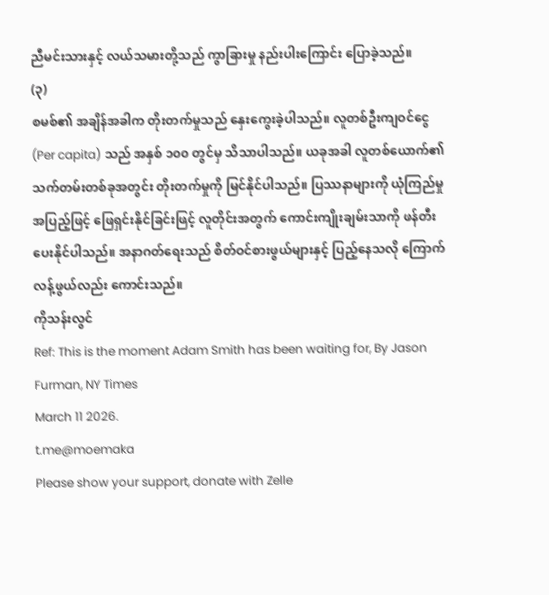ညီမင်းသားနှင့် လယ်သမားတို့သည် ကွာခြားမှု နည်းပါးကြောင်း ပြောခဲ့သည်။
(၃)
စမစ်၏ အချိန်အခါက တိုးတက်မှုသည် နှေးကွေးခဲ့ပါသည်။ လူတစ်ဦးကျဝင်ငွေ (Per capita) သည် အနှစ် ၁၀၀ တွင်မှ သိသာပါသည်။ ယခုအခါ လူတစ်ယောက်၏ သက်တမ်းတစ်ခုအတွင်း တိုးတက်မှုကို မြင်နိုင်ပါသည်။ ပြဿနာများကို ယုံကြည်မှုအပြည့်ဖြင့် ဖြေရှင်းနိုင်ခြင်းဖြင့် လူတိုင်းအတွက် ကောင်းကျိုးချမ်းသာကို ဖန်တီးပေးနိုင်ပါသည်။ အနာဂတ်ရေးသည် စိတ်ဝင်စားဖွယ်များနှင့် ပြည့်နေသလို ကြောက်လန့်ဖွယ်လည်း ကောင်းသည်။
ကိုသန်းလွင်
Ref: This is the moment Adam Smith has been waiting for, By Jason Furman, NY Times
March 11 2026.
t.me@moemaka
Please show your support, donate with Zelle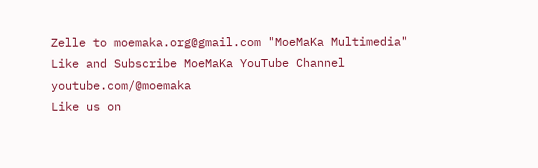Zelle to moemaka.org@gmail.com "MoeMaKa Multimedia"
Like and Subscribe MoeMaKa YouTube Channel
youtube.com/@moemaka
Like us on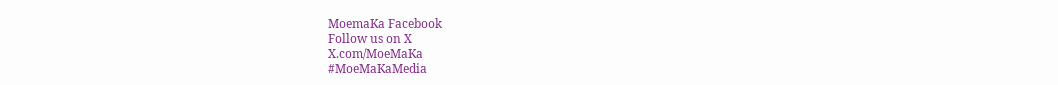MoemaKa Facebook
Follow us on X
X.com/MoeMaKa
#MoeMaKaMedia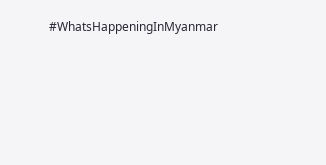#WhatsHappeningInMyanmar